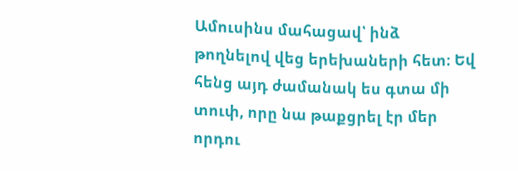Ամուսինս մահացավ՝ ինձ թողնելով վեց երեխաների հետ։ Եվ հենց այդ ժամանակ ես գտա մի տուփ, որը նա թաքցրել էր մեր որդու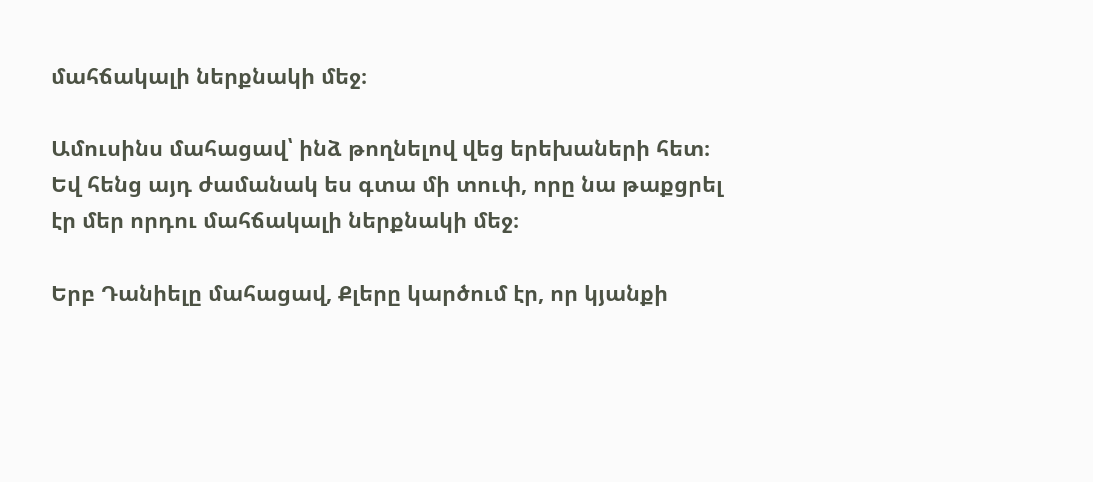մահճակալի ներքնակի մեջ։

Ամուսինս մահացավ՝ ինձ թողնելով վեց երեխաների հետ։ Եվ հենց այդ ժամանակ ես գտա մի տուփ, որը նա թաքցրել էր մեր որդու մահճակալի ներքնակի մեջ։

Երբ Դանիելը մահացավ, Քլերը կարծում էր, որ կյանքի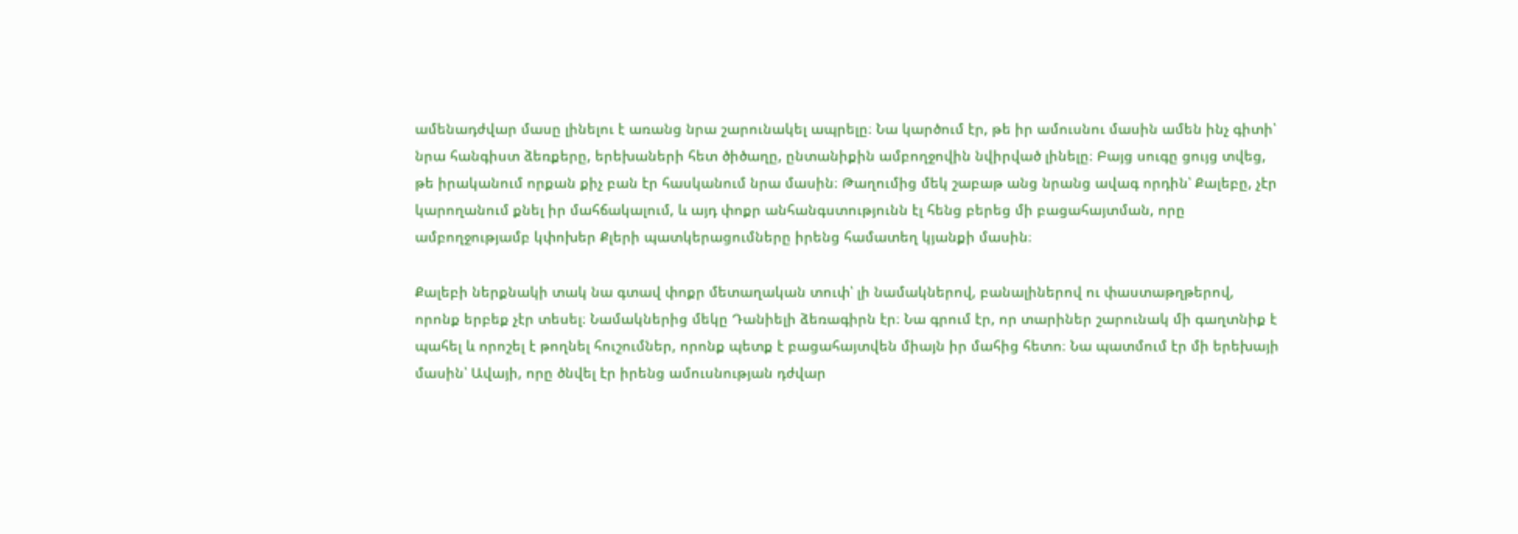ամենադժվար մասը լինելու է առանց նրա շարունակել ապրելը։ Նա կարծում էր, թե իր ամուսնու մասին ամեն ինչ գիտի՝ նրա հանգիստ ձեռքերը, երեխաների հետ ծիծաղը, ընտանիքին ամբողջովին նվիրված լինելը։ Բայց սուգը ցույց տվեց, թե իրականում որքան քիչ բան էր հասկանում նրա մասին։ Թաղումից մեկ շաբաթ անց նրանց ավագ որդին՝ Քալեբը, չէր կարողանում քնել իր մահճակալում, և այդ փոքր անհանգստությունն էլ հենց բերեց մի բացահայտման, որը ամբողջությամբ կփոխեր Քլերի պատկերացումները իրենց համատեղ կյանքի մասին։

Քալեբի ներքնակի տակ նա գտավ փոքր մետաղական տուփ՝ լի նամակներով, բանալիներով ու փաստաթղթերով, որոնք երբեք չէր տեսել։ Նամակներից մեկը Դանիելի ձեռագիրն էր։ Նա գրում էր, որ տարիներ շարունակ մի գաղտնիք է պահել և որոշել է թողնել հուշումներ, որոնք պետք է բացահայտվեն միայն իր մահից հետո։ Նա պատմում էր մի երեխայի մասին՝ Ավայի, որը ծնվել էր իրենց ամուսնության դժվար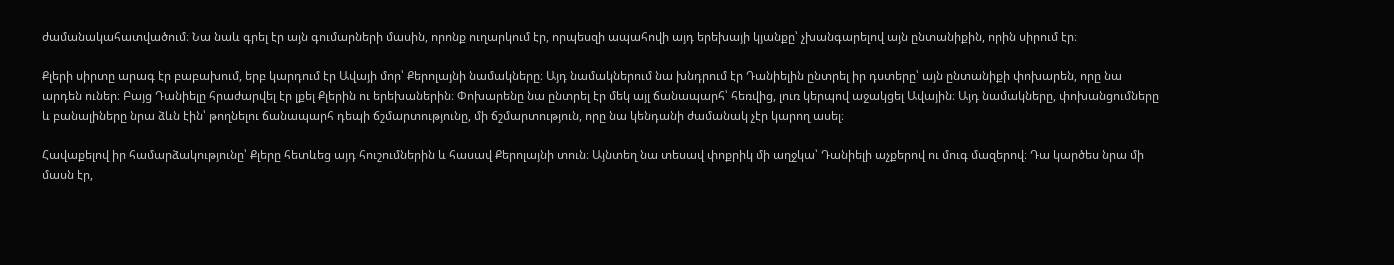ժամանակահատվածում։ Նա նաև գրել էր այն գումարների մասին, որոնք ուղարկում էր, որպեսզի ապահովի այդ երեխայի կյանքը՝ չխանգարելով այն ընտանիքին, որին սիրում էր։

Քլերի սիրտը արագ էր բաբախում, երբ կարդում էր Ավայի մոր՝ Քերոլայնի նամակները։ Այդ նամակներում նա խնդրում էր Դանիելին ընտրել իր դստերը՝ այն ընտանիքի փոխարեն, որը նա արդեն ուներ։ Բայց Դանիելը հրաժարվել էր լքել Քլերին ու երեխաներին։ Փոխարենը նա ընտրել էր մեկ այլ ճանապարհ՝ հեռվից, լուռ կերպով աջակցել Ավային։ Այդ նամակները, փոխանցումները և բանալիները նրա ձևն էին՝ թողնելու ճանապարհ դեպի ճշմարտությունը, մի ճշմարտություն, որը նա կենդանի ժամանակ չէր կարող ասել։

Հավաքելով իր համարձակությունը՝ Քլերը հետևեց այդ հուշումներին և հասավ Քերոլայնի տուն։ Այնտեղ նա տեսավ փոքրիկ մի աղջկա՝ Դանիելի աչքերով ու մուգ մազերով։ Դա կարծես նրա մի մասն էր,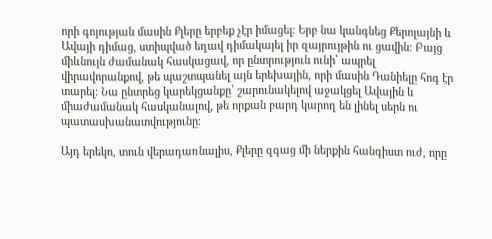որի գոյության մասին Քլերը երբեք չէր իմացել։ Երբ նա կանգնեց Քերոլայնի և Ավայի դիմաց, ստիպված եղավ դիմակայել իր զայրույթին ու ցավին։ Բայց միևնույն ժամանակ հասկացավ, որ ընտրություն ունի՝ ապրել վիրավորանքով, թե պաշտպանել այն երեխային, որի մասին Դանիելը հոգ էր տարել։ Նա ընտրեց կարեկցանքը՝ շարունակելով աջակցել Ավային և միաժամանակ հասկանալով, թե որքան բարդ կարող են լինել սերն ու պատասխանատվությունը։

Այդ երեկո, տուն վերադառնալիս, Քլերը զգաց մի ներքին հանգիստ ուժ, որը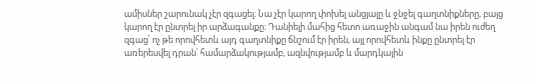ամիսներ շարունակ չէր զգացել։ Նա չէր կարող փոխել անցյալը և ջնջել գաղտնիքները, բայց կարող էր ընտրել իր արձագանքը։ Դանիելի մահից հետո առաջին անգամ նա իրեն ուժեղ զգաց՝ ոչ թե որովհետև այդ գաղտնիքը ճնշում էր իրեն, այլ որովհետև ինքը ընտրել էր առերեսվել դրան՝ համարձակությամբ, ազնվությամբ և մարդկային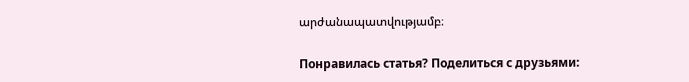արժանապատվությամբ։

Понравилась статья? Поделиться с друзьями: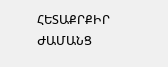ՀԵՏԱՔՐՔԻՐ ԺԱՄԱՆՑ